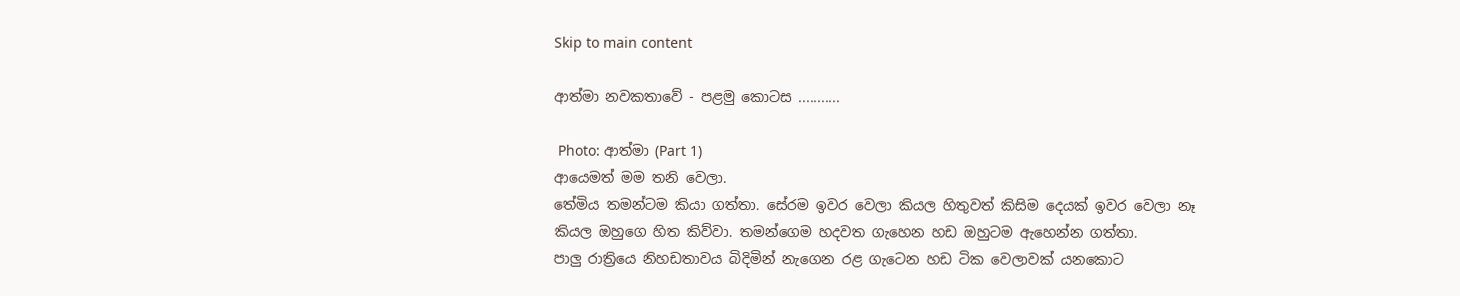Skip to main content

ආත්මා නවකතාවේ - පළමු කොටස ...........

 Photo: ආත්මා (Part 1)
ආයෙමත් මම තනි වෙලා.
තේමිය තමන්ටම කියා ගත්තා. සේරම ඉවර වෙලා කියල හිතුවත් කිසිම දෙයක් ඉවර වෙලා නෑ කියල ඔහුගෙ හිත කිව්වා. තමන්ගෙම හදවත ගැහෙන හඩ ඔහුටම ඇහෙන්න ගත්තා.
පාලු රාත්‍රියෙ නිහඩතාවය බිදිමින් නැගෙන රළ ගැටෙන හඩ ටික‍ වෙලාවක් යනකොට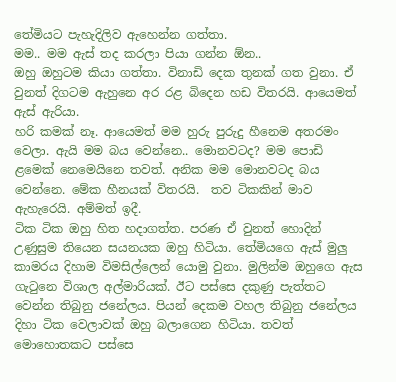තේමියට පැහැදිලිව ඇහෙන්න ගත්තා.
මම.. මම ඇස් තද කරලා පියා ගන්න ඕන..
ඔහු ඔහුටම කියා ගත්තා. විනාඩි දෙක තුනක් ගත වුනා. එ‍් වුනත් දිගටම ඇහුනෙ අර රළ බිදෙන හඩ විතරයි. ආයෙමත් ඇස් ඇරියා.
හරි කමක් නෑ. ආයෙමත් මම හුරු පුරුදු හීනෙම අතරමං වෙලා. ඇයි මම බය වෙන්නෙ.. මොනවටද? මම පොඩි ළමෙක් නෙමෙයිනෙ තවත්. අනික මම මොනවටද බය වෙන්නෙ. මේක හීනයක් විතරයි.  තව ටිකකින් මාව ඇහැරෙයි. අම්මත් ඉදී.
ටික ටික ඔහු හිත හදාගත්ත. පරණ ඒ වුනත් හොදින් උණුසුම තියෙන සයනයක ඔහු හිටියා. තේමියගෙ ඇස් මුලු කාමරය දිහාම විමසිල්ලෙන් යොමු වුනා. මුලින්ම ඔහුගෙ ඇස ගැටුනෙ විශාල අල්මාරියක්. ඊට පස්සෙ දකුණු පැත්තට වෙන්න තිබුනු ජනේලය. පියන් දෙකම වහල තිබුනු ජනේලය දිහා ටික වෙලාවක් ඔහු බලාගෙන හිටියා. තවත් මොහොතක‍ට පස්සෙ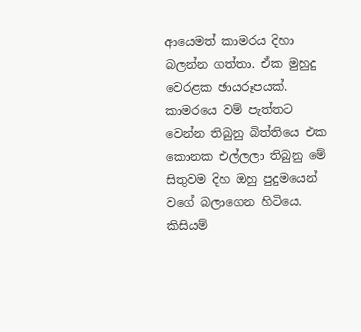ආයෙමත් කාමරය දිහා බලන්න ගත්තා. ඒක මුහුදු වෙරළක ඡායරූපයක්. කාමරයෙ වම් පැත්තට වෙන්න තිබුනු බිත්තියෙ එක කොනක එල්ලලා තිබුනු මේ සිතුවම දිහ ඔහු පුදුමයෙන් වගේ බලාගෙන හිටියෙ. කිසියම්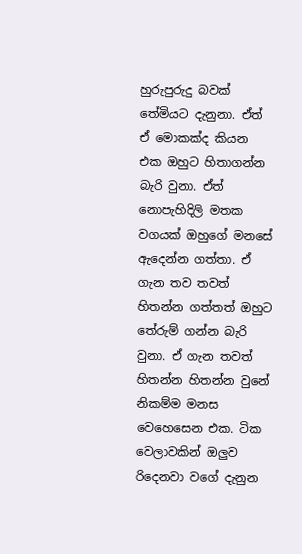හුරුපුරුදු බවක් තේමියට දැනුනා. ඒත් ඒ මොකක්ද කියන එක ඔහුට හිතාගන්න බැරි වුනා. ඒත් නොපැහිදිලි මතක වගයක් ඔහුගේ මනසේ ඇදෙන්න ගත්තා. ඒ ගැන තව තවත් හිතන්න ගත්තත් ඔහුට තේරුම් ගන්න බැරි වුනා. ඒ ගැන තවත් හිතන්න හිතන්න වුනේ නිකම්ම මනස වෙහෙසෙන එක. ටික වෙලාවකින් ඔලුව රිදෙනවා වගේ දැනුන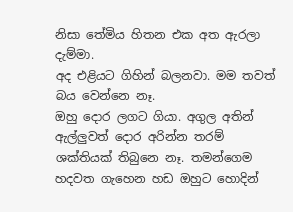නිසා තේමිය හිතන එක අත ඇරලා දැම්මා.
අද එළියට ගිහින් බලනවා. මම තවත් බය වෙන්නෙ නෑ.
ඔහු දොර ලගට ගියා. අගුල අතින් ඇල්ලුවත් දොර අරින්න තරම් ශක්තියක් තිබුනෙ නෑ. තමන්ගෙම හදවත ගැහෙන හඩ ඔහුට හොදින්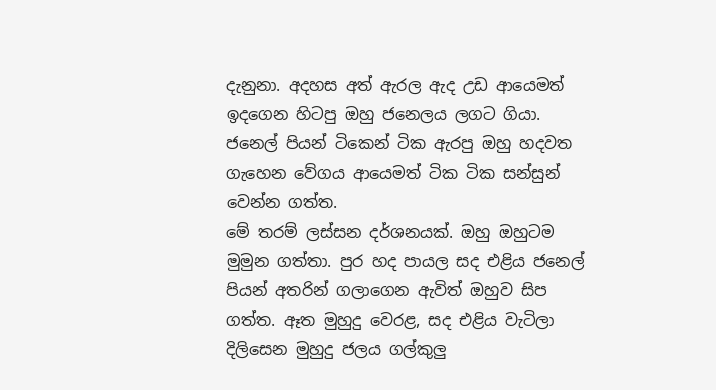දැනුනා. අදහස අත් ඇරල ඇද උඩ ආයෙමත් ඉදගෙන හිටපු ඔහු ජනෙලය ලගට ගියා. ජනෙල් පියන් ටිකෙන් ටික ඇරපු ඔහු හදවත ගැහෙන වේගය ආයෙමත් ටික ටික සන්සුන් වෙන්න ගත්ත.
මේ තරම් ලස්සන දර්ශනයක්. ඔහු ඔහුටම මුමුන ගත්තා. පුර හද පායල සද එළිය ජනෙල් පියන් අතරින් ගලාගෙන ඇවිත් ඔහුව සිප ගත්ත. ඈත මුහුදු වෙරළ, සද එළිය වැටිලා දිලිසෙන මුහුදු ජලය ගල්කුලු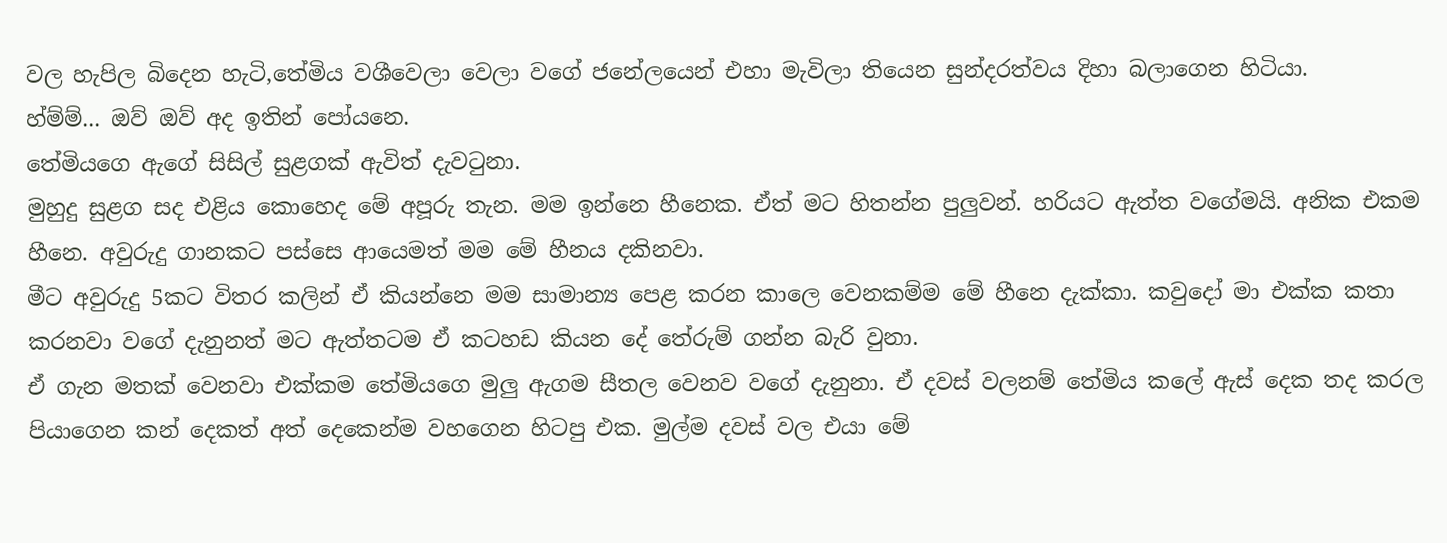වල හැපිල බිදෙන හැටි,තේමිය වශීවෙලා වෙලා වගේ ජනේලයෙන් එහා මැවිලා තියෙන සුන්දරත්වය දිහා බලාගෙන හිටියා.
හ්ම්ම්... ඔව් ඔව් අද ඉතින් පෝයනෙ.
තේමියගෙ ඇගේ සිසිල් සුළගක් ඇවිත් දැවටුනා.
මුහුදු සුළග සද එ‍ළිය කොහෙද මේ අපූරු තැන. මම ඉන්නෙ හීනෙක. ඒත් මට හිතන්න පුලුවන්. හරියට ඇත්ත වගේමයි. අනික එකම හීනෙ. අවුරුදු ගානකට පස්සෙ ආයෙමත් මම මේ හීනය දකිනවා.
මීට අවුරුදු 5කට විතර කලින් ඒ කියන්නෙ මම සාමාන්‍ය පෙළ කරන කාලෙ වෙනකම්ම මේ හීනෙ දැක්කා. කවුදෝ මා එක්ක කතා කරනවා වගේ දැනුනත් මට ඇත්තටම ඒ කටහඩ කියන දේ තේරුම් ගන්න බැරි වුනා.
ඒ ගැන මතක් වෙනවා එක්කම තේමියගෙ මුලු ඇගම සීතල වෙනව වගේ දැනුනා. ඒ දවස් වලනම් තේමිය කලේ ඇස් දෙක තද කරල පියාගෙන කන් දෙකත් අත් දෙකෙන්ම වහගෙන හිටපු එක. මුල්ම දවස් වල එයා මේ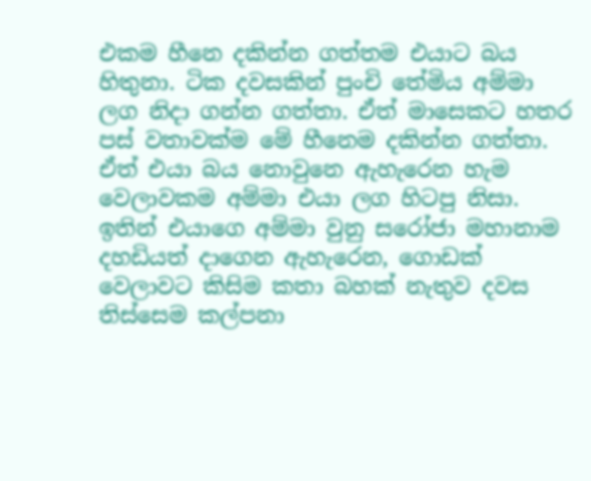එකම හීනෙ දකින්න ගත්තම එයාට බය හිතුනා. ටික දවසකින් පුංචි තේමිය අම්මා ලග නිදා ගන්න ගත්තා. ඒත් මාසෙකට හතර පස් වතාවක්ම මේ හීනෙම දකින්න ගත්තා. ඒත් එයා බය නොවුනෙ ඇහැරෙන හැම වෙලාවකම අම්මා එයා ලග හිටපු නිසා.
ඉතින් එයාගෙ අම්මා වුනු සරෝජා මහානාම දහඩියත් දාගෙන ඇ‍හැරෙන, ගොඩක් වෙලාවට කිසිම කතා බහක් නැතුව දවස තිස්සෙම කල්පනා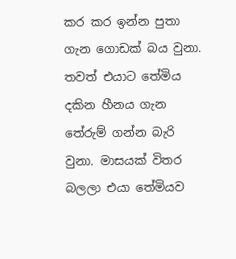කර කර ඉන්න පුතා ගැන ගොඩක් බය වුනා. තවත් එයාට තේමිය දකින හීනය ගැන තේරුම් ගන්න බැරි වුනා. මාසයක් විතර බලලා එයා තේමියව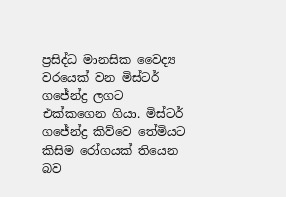ප්‍රසිද්ධ මානසික වෛද්‍ය වරයෙක් වන මිස්ටර් ගජේන්ද්‍ර ලගට එක්කගෙන ගියා. මිස්ටර් ගජේන්ද්‍ර කිව්වෙ තේමියට කිසිම රෝගයක් තියෙන බව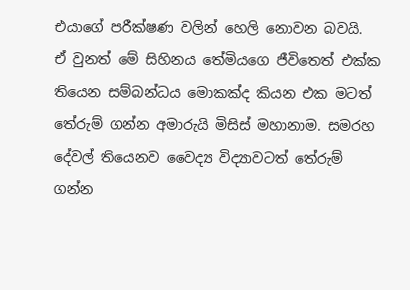එයාගේ පරීක්ෂණ වලින් හෙලි නොවන බවයි.
ඒ වුනත් මේ සිහිනය තේමියගෙ ජීවිතෙත් එක්ක තියෙන සම්බන්ධය මොකක්ද කියන එක මටත් තේරුම් ගන්න අමාරුයි මිසිස් මහානාම. සමරහ දේවල් තියෙනව වෛද්‍ය විද්‍යාවටත් තේරුම් ගන්න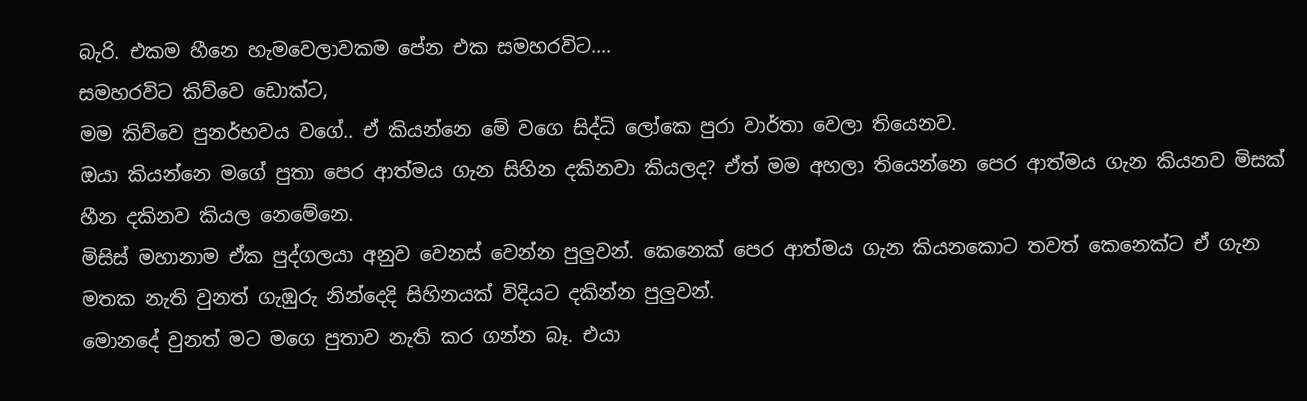බැරි. එකම හීනෙ හැමවෙලාවකම පේන එක සමහරවිට....
සමහරවිට කිව්වෙ ඩොක්ට,
මම කිව්වෙ පුනර්භවය වගේ.. ඒ කියන්නෙ ‍මේ වගෙ සිද්ධි ලෝකෙ පුරා වාර්තා වෙලා තියෙනව.
ඔයා කියන්නෙ මගේ පුතා පෙර ආත්මය ගැන සිහින දකිනවා කියලද? ඒත් මම අහලා තියෙන්නෙ පෙර ආත්මය ගැන කියනව මිසක් හීන දකිනව කියල නෙමේනෙ.
මිසිස් මහානාම ඒක පුද්ගලයා අනුව වෙනස් වෙන්න පුලුවන්. කෙනෙක් පෙර ආත්මය ගැන කියනකොට තවත් කෙනෙක්‍ට ඒ ගැන මතක නැති වුනත් ගැඹුරු නින්දෙදි සිහිනයක් විදියට දකින්න පුලුවන්.
මොනදේ වුනත් මට මගෙ පුතාව නැති කර ගන්න බෑ. එයා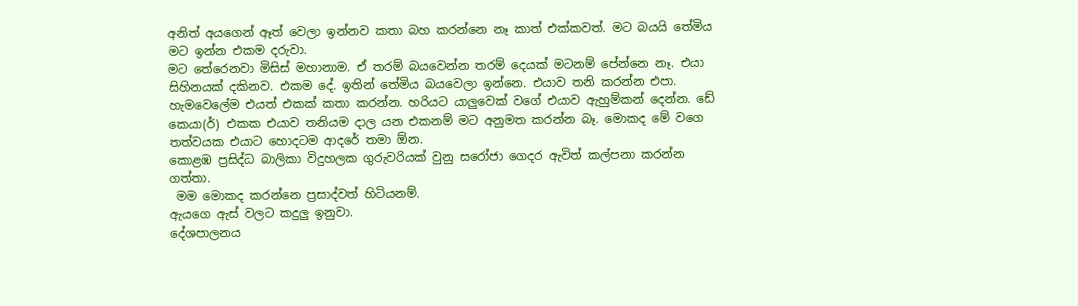අනිත් අයගෙන් ඈත් වෙලා ඉන්නව කතා බහ කරන්නෙ නෑ කාත් එක්කවත්. මට බයයි ‍තේමිය මට ඉන්න එකම දරුවා.
මට තේරෙනවා මිසිස් මහානාම. ඒ තරම් බයවෙන්න තරම් දෙයක් මටනම් පේන්නෙ නෑ. එයා සිහිනයක් දකිනව. එකම දේ. ඉතින් තේමිය බයවෙලා ඉන්නෙ. එයාව තනි කරන්න එපා. හැමවෙලේම එයත් එකක් කතා කරන්න. හරියට යාලුවෙක් වගේ එයාව ඇහුම්කන් දෙන්න. ඩේ කෙයා(ර්) එකක එයාව තනියම දාල යන එකනම් මට අනුමත කරන්න බෑ. මොකද මේ වගෙ තත්වයක එයාට හොදටම ආදරේ තමා ඕන.
කොළඹ ප්‍රසිද්ධ බාලිකා විදුහලක ගුරුවරියක් වුනු සරෝජා ගෙදර ඇවිත් කල්පනා කරන්න ගත්තා.
 මම මොකද කරන්නෙ ප්‍රසාද්වත් හිටියනම්.
ඇයගෙ ඇස් වලට කදුලු ඉනුවා.
දේශපාලනය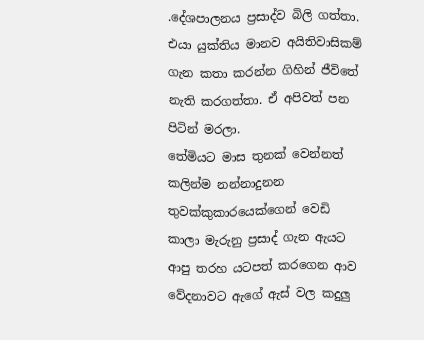.දේශපාලනය ප්‍රසාද්ව බිලි ගත්තා. එයා යුක්තිය මානව අයිතිවාසිකම් ගැන කතා කරන්න ගිහින් ජීවිතේ නැති කරගත්තා. ඒ අපිවත් පන පිටින් මරලා.
තේමියට මාස තුනක් වෙන්නත් කලින්ම නන්නාදුනන තුවක්කුකාරයෙක්ගෙන් වෙඩි කාලා මැරුනු ප්‍රසාද් ගැන ඇයට ආපු තරහ‍ යටපත් කරගෙන ආව වේදනාවට ඇගේ ඇස් වල කදුලු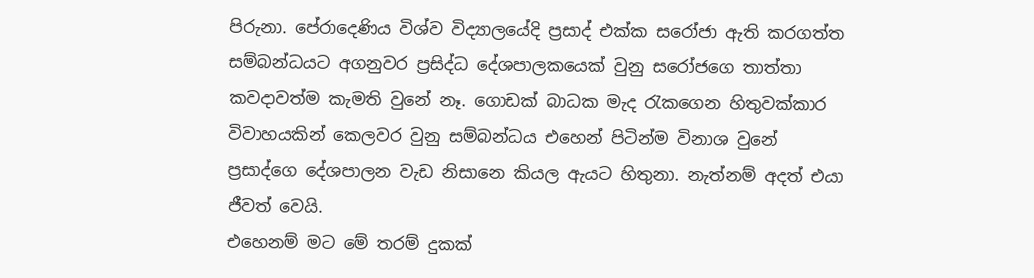පිරුනා. පේරාදෙණිය විශ්ව විද්‍යාලයේදි ‍ප්‍රසාද් එක්ක සරෝජා ඇති කරගත්ත සම්බන්ධයට අගනුවර ප්‍රසිද්ධ දේශපාලකයෙක් වුනු සරෝජගෙ තාත්තා කවදාවත්ම කැමති වුනේ නෑ. ගොඩක් බාධක මැද රැකගෙන හිතුවක්කාර විවාහයකින් කෙලවර වුනු සම්බන්ධය එහෙන් පිටින්ම විනාශ වුනේ ප්‍රසාද්ගෙ දේශපාලන වැඩ නිසානෙ කියල ඇය‍ට හිතුනා. නැත්නම් අදත් එයා ජීවත් වෙයි.
එහෙනම් මට මේ තරම් දුකක්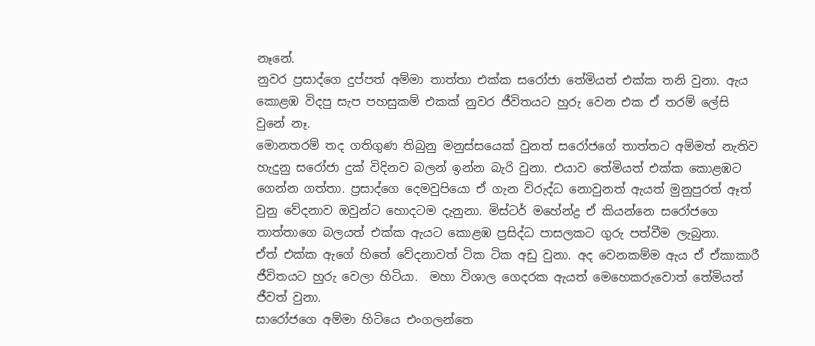නෑනේ.
නුවර ප්‍රසාද්ගෙ දුප්පත් අම්මා තාත්තා එක්ක සරෝජා තේමියත් එක්ක තනි වුනා. ඇය කොළඹ විදපු සැප පහසුකම් එකක් නුවර ජීවිතයට හුරු වෙන එක ඒ තරම් ලේසි වුනේ නෑ.
මොනතරම් තද ගතිගුණ තිබුනු මනුස්සයෙක් වුනත් සරෝජගේ තාත්තට අම්මත් නැතිව හැදුනු සරෝජා දුක් විදිනව බලන් ඉන්න බැරි වුනා. එයාව තේමියත් එක්ක කොළඹට ගෙන්න ගත්තා. ප්‍රසාද්ගෙ දෙමවුපියො ඒ ගැන විරුද්ධ නොවුනත් ඇයත් මුනුපුරත් ඈත් වුනු වේදනාව ඔවුන්ට හොදටම දැනුනා. මිස්ටර් මහේන්ද්‍ර ඒ කියන්නෙ සරෝජගෙ තාත්තාගෙ බලයත් එක්ක ඇයට කොළඹ ප්‍රසිද්ධ පාසලක‍ට ගුරු පත්වීම ලැබුනා.
ඒත් එක්ක ඇගේ හිතේ වේදනාවත් ටික ටික අඩු වුනා. අද වෙනකම්ම ඇය ඒ ඒකාකාරී ජීවිතයට හුරු වෙලා හිටියා.  මහා විශාල ගෙදරක ඇයත් මෙහෙකරුවොත් තේමියත් ජීවත් වුනා.
සාරෝජගෙ අම්මා හිටියෙ එංගලන්තෙ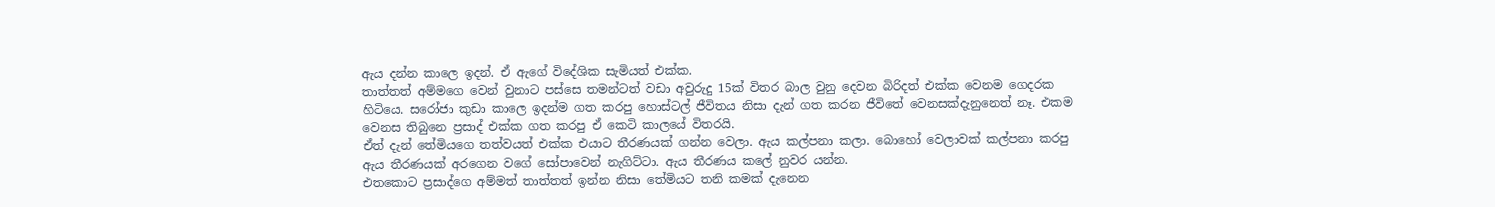ඇය දන්න කාලෙ ඉදන්. ඒ ඇගේ විදේශික සැමියත් එක්ක.
තාත්තත් අම්මගෙ වෙන් වුනාට පස්සෙ තමන්ටත් වඩා අවුරුදු 15ක් විතර බාල වුනු දෙවන බිරිදත් එක්ක වෙනම ගෙදරක හිටියෙ. සරෝජා කුඩා කාලෙ ඉදන්ම ගත කරපු හොස්ටල් ජීවිතය නිසා දැන් ගත කරන ජීවිතේ වෙනසක්දැනුනෙත් නෑ. එකම වෙනස තිබුනෙ ප්‍රසාද් එක්ක ගත කරපු ඒ කෙටි කාලයේ විතරයි.
ඒත් දැන් තේමියගෙ තත්වයත් එක්ක එයාට තීරණයක් ගන්න වෙලා. ඇය කල්පනා කලා. බොහෝ වෙලාවක් කල්පනා කරපු ඇය තීරණයක් අරගෙන වගේ සෝපාවෙන් නැගිට්ටා. ඇය තීරණය කලේ නුවර යන්න.
එතකොට ප්‍රසාද්ගෙ අම්මත් තාත්තත් ඉන්න නිසා තේමියට තනි කමක් දැනෙන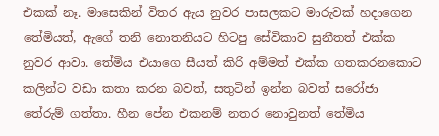එකක් නෑ. මාසෙකින් විතර ඇය නුවර පාසලකට මාරුවක් හදාගෙන තේමියත්, ඇගේ තනි නොතනියට හිටපු සේවිකාව සුනීතත් එක්ක නුවර ආවා. තේමිය එයාගෙ සීයත් කිරි අම්මත් එක්ක ‍ගතකරනකොට කලින්ට වඩා කතා කරන බවත්, සතුටින් ඉන්න බවත් සරෝජා තේරුම් ගත්තා. හීන පේන එකනම් නතර නොවුනත් තේමිය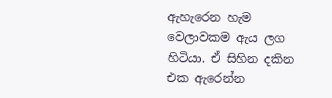ඇහැරෙන හැම වෙලාවකම ඇය ලග හිටියා. ඒ සිහින දකින එක ඇරෙන්න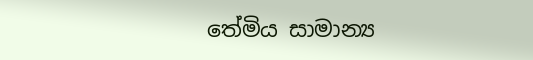තේමිය ‍සාමාන්‍ය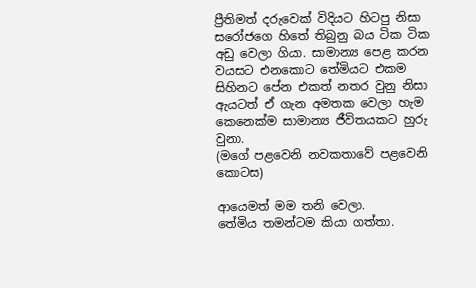ප්‍රීතිමත් දරුවෙක් විදියට හිටපු නිසා සරෝජගෙ හිතේ තිබුනු බය ටික ටික අඩු වෙලා ගියා. සාමාන්‍ය පෙළ කරන වයසට එනකොට තේමියට එකම සිහිනට පේන එකත් නතර වුනු නිසා ඇයටත් ඒ ගැන අමතක වෙලා හැම කෙනෙක්ම සාමාන්‍ය ජීවිතයකට හුරු වුනා.                                                                                                            (මගේ පළවෙනි නවකතාවේ පළවෙනි කොටස)

ආයෙමත් මම තනි වෙලා.
තේමිය තමන්ටම කියා ගත්තා.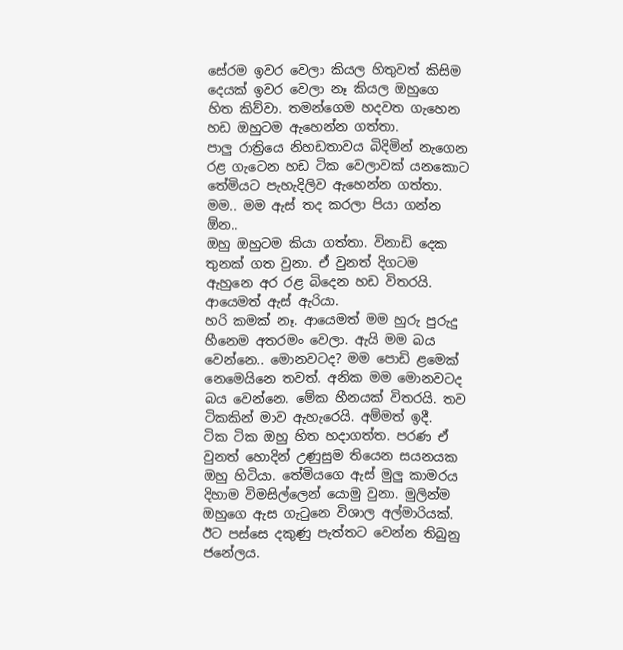සේරම ඉවර වෙලා කියල හිතුවත් කිසිම දෙයක් ඉවර වෙලා නෑ කියල ඔහුගෙ හිත කිව්වා. තමන්ගෙම හදවත ගැහෙන හඩ ඔහුටම ඇහෙන්න ගත්තා.
පාලු රාත්‍රියෙ නිහඩතාවය බිදිමින් නැගෙන රළ ගැටෙන හඩ ටික‍ වෙලාවක් යනකොට තේමියට පැහැදිලිව ඇහෙන්න ගත්තා.
මම.. මම ඇස් තද කරලා පියා ගන්න ඕන..
ඔහු ඔහුටම කියා ගත්තා. විනාඩි දෙක තුනක් ගත වුනා. එ‍් වුනත් දිගටම ඇහුනෙ අර රළ බිදෙන හඩ විතරයි. ආයෙමත් ඇස් ඇරියා.
හරි කමක් නෑ. ආයෙමත් මම හුරු පුරුදු හීනෙම අතරමං වෙලා. ඇයි මම බය වෙන්නෙ.. මොනවටද? මම පොඩි ළමෙක් නෙමෙයිනෙ තවත්. අනික මම මොනවටද බය වෙන්නෙ. මේක හීනයක් විතරයි. තව ටිකකින් මාව ඇහැරෙයි. අම්මත් ඉදී.
ටික ටික ඔහු හිත හදාගත්ත. පරණ ඒ වුනත් හොදින් උණුසුම තියෙන සයනයක ඔහු හිටියා. තේමියගෙ ඇස් මුලු කාමරය දිහාම විමසිල්ලෙන් යොමු වුනා. මුලින්ම ඔහුගෙ ඇස ගැටුනෙ විශාල අල්මාරියක්. ඊට පස්සෙ දකුණු පැත්තට වෙන්න තිබුනු ජනේලය.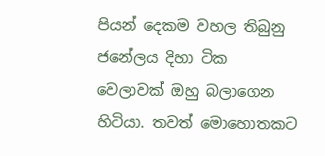පියන් දෙකම වහල තිබුනු ජනේලය දිහා ටික වෙලාවක් ඔහු බලාගෙන හිටියා. තවත් මොහොතක‍ට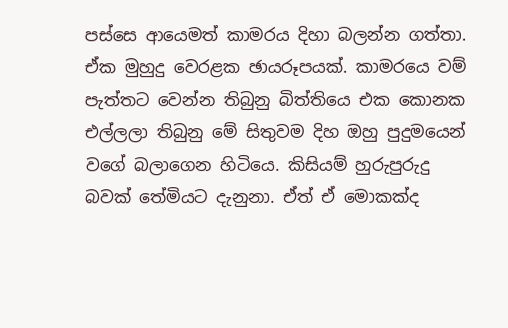පස්සෙ ආයෙමත් කාමරය දිහා බලන්න ගත්තා. ඒක මුහුදු වෙරළක ඡායරූපයක්. කාමරයෙ වම් පැත්තට වෙන්න තිබුනු බිත්තියෙ එක කොනක එල්ලලා තිබුනු මේ සිතුවම දිහ ඔහු පුදුමයෙන් වගේ බලාගෙන හිටියෙ. කිසියම් හුරුපුරුදු බවක් තේමියට දැනුනා. ඒත් ඒ මොකක්ද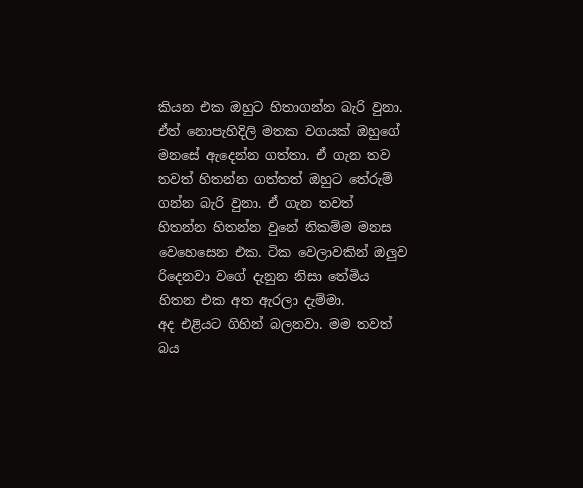කියන එක ඔහුට හිතාගන්න බැරි වුනා. ඒත් නොපැහිදිලි මතක වගයක් ඔහුගේ මනසේ ඇදෙන්න ගත්තා. ඒ ගැන තව තවත් හිතන්න ගත්තත් ඔහුට තේරුම් ගන්න බැරි වුනා. ඒ ගැන තවත් හිතන්න හිතන්න වුනේ නිකම්ම මනස වෙහෙසෙන එක. ටික වෙලාවකින් ඔලුව රිදෙනවා වගේ දැනුන නිසා තේමිය හිතන එක අත ඇරලා දැම්මා.
අද එළියට ගිහින් බලනවා. මම තවත් බය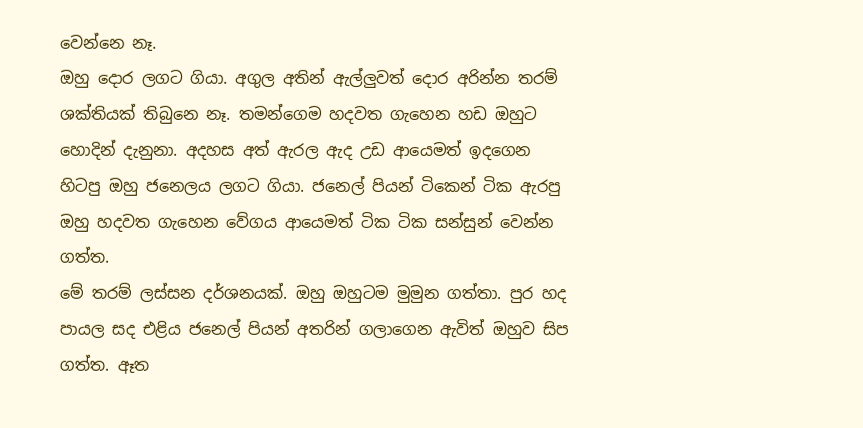වෙන්නෙ නෑ.
ඔහු දොර ලගට ගියා. අගුල අතින් ඇල්ලුවත් දොර අරින්න තරම් ශක්තියක් තිබුනෙ නෑ. තමන්ගෙම හදවත ගැහෙන හඩ ඔහුට හොදින් දැනුනා. අදහස අත් ඇරල ඇද උඩ ආයෙමත් ඉදගෙන හිටපු ඔහු ජනෙලය ලගට ගියා. ජනෙල් පියන් ටිකෙන් ටික ඇරපු ඔහු හදවත ගැහෙන වේගය ආයෙමත් ටික ටික සන්සුන් වෙන්න ගත්ත.
මේ තරම් ලස්සන දර්ශනයක්. ඔහු ඔහුටම මුමුන ගත්තා. පුර හද පායල සද එළිය ජනෙල් පියන් අතරින් ගලාගෙන ඇවිත් ඔහුව සිප ගත්ත. ඈත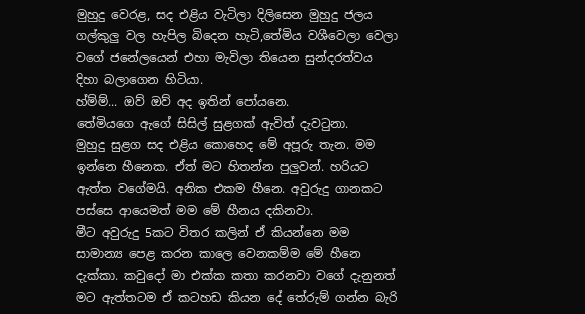මුහුදු වෙරළ, සද එළිය වැටිලා දිලිසෙන මුහුදු ජලය ගල්කුලු වල හැපිල බිදෙන හැටි,තේමිය වශීවෙලා වෙලා වගේ ජනේලයෙන් එහා මැවිලා තියෙන සුන්දරත්වය දිහා බලාගෙන හිටියා.
හ්ම්ම්... ඔව් ඔව් අද ඉතින් පෝයනෙ.
තේමියගෙ ඇගේ සිසිල් සුළගක් ඇවිත් දැවටුනා.
මුහුදු සුළග සද එ‍ළිය කොහෙද මේ අපූරු තැන. මම ඉන්නෙ හීනෙක. ඒත් මට හිතන්න පුලුවන්. හරියට ඇත්ත වගේමයි. අනික එකම හීනෙ. අවුරුදු ගානකට පස්සෙ ආයෙමත් මම මේ හීනය දකිනවා.
මීට අවුරුදු 5කට විතර කලින් ඒ කියන්නෙ මම සාමාන්‍ය පෙළ කරන කාලෙ වෙනකම්ම මේ හීනෙ දැක්කා. කවුදෝ මා එක්ක කතා කරනවා වගේ දැනුනත් මට ඇත්තටම ඒ කටහඩ කියන දේ තේරුම් ගන්න බැරි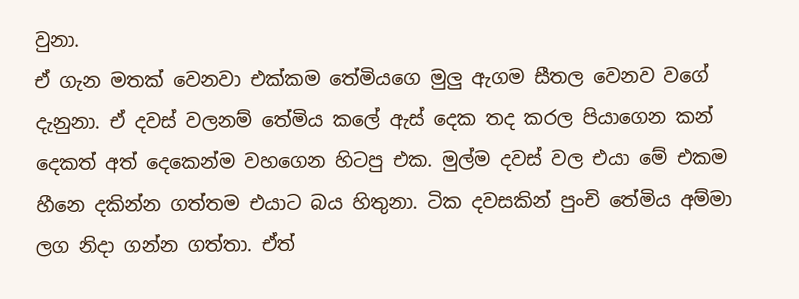වුනා.
ඒ ගැන මතක් වෙනවා එක්කම තේමියගෙ මුලු ඇගම සීතල වෙනව වගේ දැනුනා. ඒ දවස් වලනම් තේමිය කලේ ඇස් දෙක තද කරල පියාගෙන කන් දෙකත් අත් දෙකෙන්ම වහගෙන හිටපු එක. මුල්ම දවස් වල එයා මේ එකම හීනෙ දකින්න ගත්තම එයාට බය හිතුනා. ටික දවසකින් පුංචි තේමිය අම්මා ලග නිදා ගන්න ගත්තා. ඒත්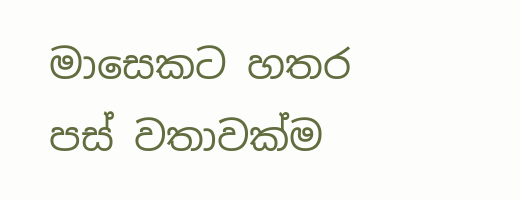මාසෙකට හතර පස් වතාවක්ම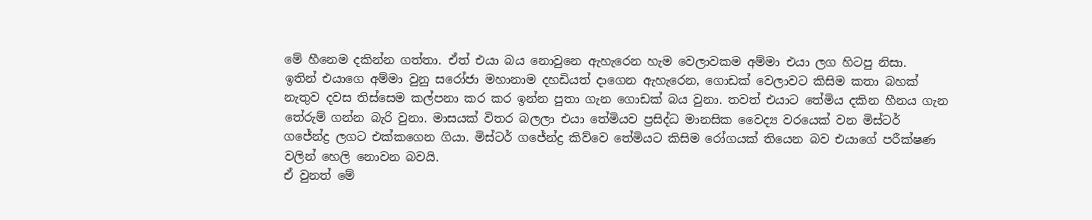මේ හීනෙම දකින්න ගත්තා. ඒත් එයා බය නොවුනෙ ඇහැරෙන හැම වෙලාවකම අම්මා එයා ලග හිටපු නිසා.
ඉතින් එයාගෙ අම්මා වුනු සරෝජා මහානාම දහඩියත් දාගෙන ඇ‍හැරෙන, ගොඩක් වෙලාවට කිසිම කතා බහක් නැතුව දවස තිස්සෙම කල්පනා කර කර ඉන්න පුතා ගැන ගොඩක් බය වුනා. තවත් එයාට තේමිය දකින හීනය ගැන තේරුම් ගන්න බැරි වුනා. මාසයක් විතර බලලා එයා තේමියව ප්‍රසිද්ධ මානසික වෛද්‍ය වරයෙක් වන මිස්ටර් ගජේන්ද්‍ර ලගට එක්කගෙන ගියා. මිස්ටර් ගජේන්ද්‍ර කිව්වෙ තේමියට කිසිම රෝගයක් තියෙන බව එයාගේ පරීක්ෂණ වලින් හෙලි නොවන බවයි.
ඒ වුනත් මේ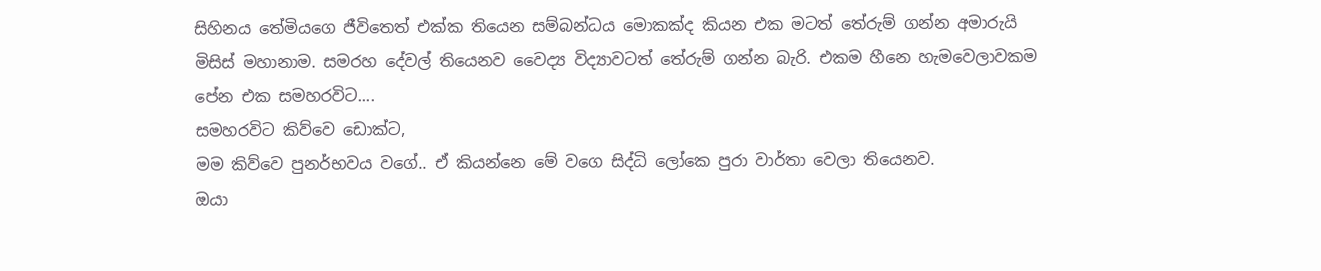සිහිනය තේමියගෙ ජීවිතෙත් එක්ක තියෙන සම්බන්ධය මොකක්ද කියන එක මටත් තේරුම් ගන්න අමාරුයි මිසිස් මහානාම. සමරහ දේවල් තියෙනව වෛද්‍ය විද්‍යාවටත් තේරුම් ගන්න බැරි. එකම හීනෙ හැමවෙලාවකම පේන එක සමහරවිට....
සමහරවිට කිව්වෙ ඩොක්ට,
මම කිව්වෙ පුනර්භවය වගේ.. ඒ කියන්නෙ ‍මේ වගෙ සිද්ධි ලෝකෙ පුරා වාර්තා වෙලා තියෙනව.
ඔයා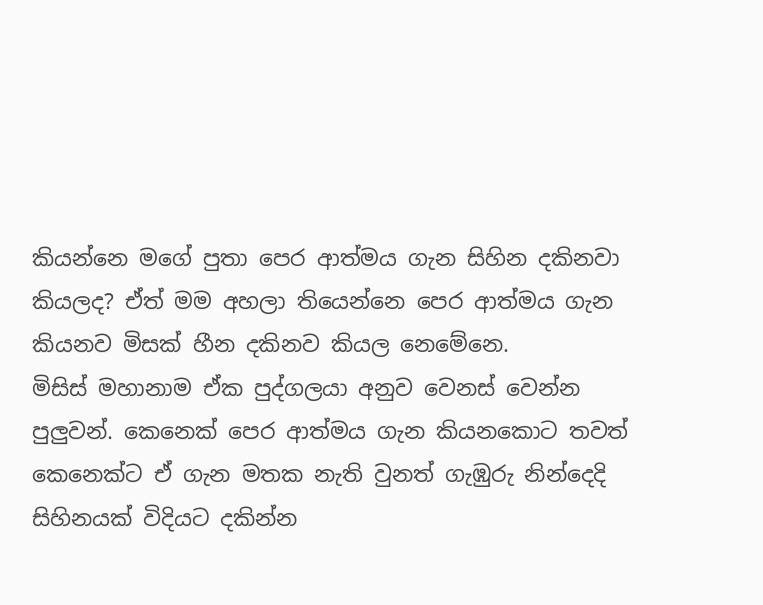කියන්නෙ මගේ පුතා පෙර ආත්මය ගැන සිහින දකිනවා කියලද? ඒත් මම අහලා තියෙන්නෙ පෙර ආත්මය ගැන කියනව මිසක් හීන දකිනව කියල නෙමේනෙ.
මිසිස් මහානාම ඒක පුද්ගලයා අනුව වෙනස් වෙන්න පුලුවන්. කෙනෙක් පෙර ආත්මය ගැන කියනකොට තවත් කෙනෙක්‍ට ඒ ගැන මතක නැති වුනත් ගැඹුරු නින්දෙදි සිහිනයක් විදියට දකින්න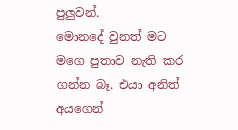පුලුවන්.
මොනදේ වුනත් මට මගෙ පුතාව නැති කර ගන්න බෑ. එයා අනිත් අයගෙන්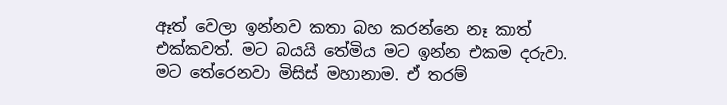ඈත් වෙලා ඉන්නව කතා බහ කරන්නෙ නෑ කාත් එක්කවත්. මට බයයි ‍තේමිය මට ඉන්න එකම දරුවා.
මට තේරෙනවා මිසිස් මහානාම. ඒ තරම්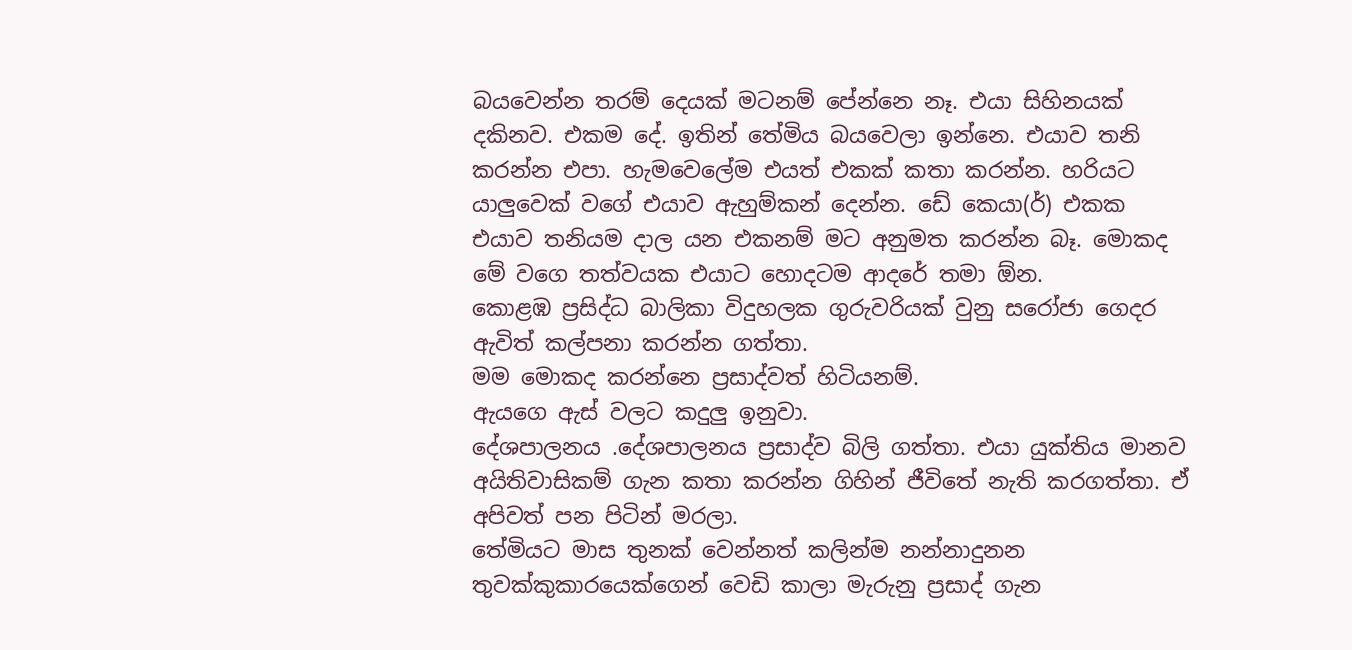බයවෙන්න තරම් දෙයක් මටනම් පේන්නෙ නෑ. එයා සිහිනයක් දකිනව. එකම දේ. ඉතින් තේමිය බයවෙලා ඉන්නෙ. එයාව තනි කරන්න එපා. හැමවෙලේම එයත් එකක් කතා කරන්න. හරියට යාලුවෙක් වගේ එයාව ඇහුම්කන් දෙන්න. ඩේ කෙයා(ර්) එකක එයාව තනියම දාල යන එකනම් මට අනුමත කරන්න බෑ. මොකද මේ වගෙ තත්වයක එයාට හොදටම ආදරේ තමා ඕන.
කොළඹ ප්‍රසිද්ධ බාලිකා විදුහලක ගුරුවරියක් වුනු සරෝජා ගෙදර ඇවිත් කල්පනා කරන්න ගත්තා.
මම මොකද කරන්නෙ ප්‍රසාද්වත් හිටියනම්.
ඇයගෙ ඇස් වලට කදුලු ඉනුවා.
දේශපාලනය .දේශපාලනය ප්‍රසාද්ව බිලි ගත්තා. එයා යුක්තිය මානව අයිතිවාසිකම් ගැන කතා කරන්න ගිහින් ජීවිතේ නැති කරගත්තා. ඒ අපිවත් පන පිටින් මරලා.
තේමියට මාස තුනක් වෙන්නත් කලින්ම නන්නාදුනන තුවක්කුකාරයෙක්ගෙන් වෙඩි කාලා මැරුනු ප්‍රසාද් ගැන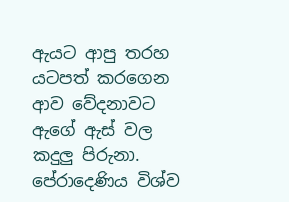ඇයට ආපු තරහ‍ යටපත් කරගෙන ආව වේදනාවට ඇගේ ඇස් වල කදුලු පිරුනා. පේරාදෙණිය විශ්ව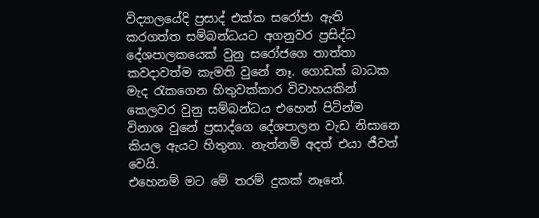විද්‍යාලයේදි ‍ප්‍රසාද් එක්ක සරෝජා ඇති කරගත්ත සම්බන්ධයට අගනුවර ප්‍රසිද්ධ දේශපාලකයෙක් වුනු සරෝජගෙ තාත්තා කවදාවත්ම කැමති වුනේ නෑ. ගොඩක් බාධක මැද රැකගෙන හිතුවක්කාර විවාහයකින් කෙලවර වුනු සම්බන්ධය එහෙන් පිටින්ම විනාශ වුනේ ප්‍රසාද්ගෙ දේශපාලන වැඩ නිසානෙ කියල ඇය‍ට හිතුනා. නැත්නම් අදත් එයා ජීවත් වෙයි.
එහෙනම් මට මේ තරම් දුකක් නෑනේ.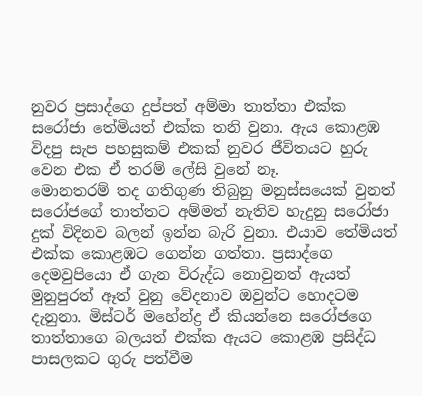නුවර ප්‍රසාද්ගෙ දුප්පත් අම්මා තාත්තා එක්ක සරෝජා තේමියත් එක්ක තනි වුනා. ඇය කොළඹ විදපු සැප පහසුකම් එකක් නුවර ජීවිතයට හුරු වෙන එක ඒ තරම් ලේසි වුනේ නෑ.
මොනතරම් තද ගතිගුණ තිබුනු මනුස්සයෙක් වුනත් සරෝජගේ තාත්තට අම්මත් නැතිව හැදුනු සරෝජා දුක් විදිනව බලන් ඉන්න බැරි වුනා. එයාව තේමියත් එක්ක කොළඹට ගෙන්න ගත්තා. ප්‍රසාද්ගෙ දෙමවුපියො ඒ ගැන විරුද්ධ නොවුනත් ඇයත් මුනුපුරත් ඈත් වුනු වේදනාව ඔවුන්ට හොදටම දැනුනා. මිස්ටර් මහේන්ද්‍ර ඒ කියන්නෙ සරෝජගෙ තාත්තාගෙ බලයත් එක්ක ඇයට කොළඹ ප්‍රසිද්ධ පාසලක‍ට ගුරු පත්වීම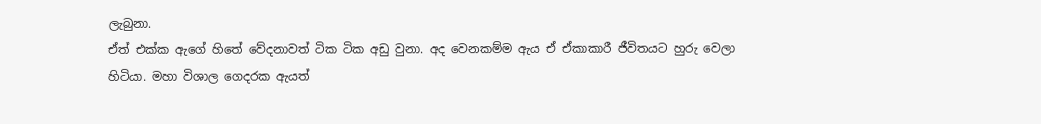ලැබුනා.
ඒත් එක්ක ඇගේ හිතේ වේදනාවත් ටික ටික අඩු වුනා. අද වෙනකම්ම ඇය ඒ ඒකාකාරී ජීවිතයට හුරු වෙලා හිටියා. මහා විශාල ගෙදරක ඇයත්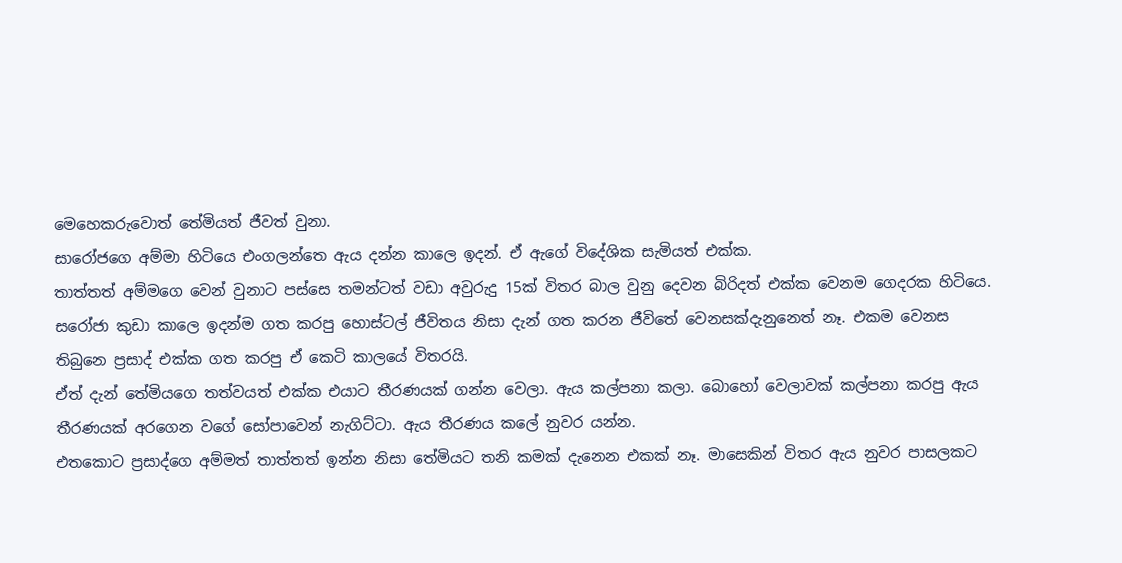මෙහෙකරුවොත් තේමියත් ජීවත් වුනා.
සාරෝජගෙ අම්මා හිටියෙ එංගලන්තෙ ඇය දන්න කාලෙ ඉදන්. ඒ ඇගේ විදේශික සැමියත් එක්ක.
තාත්තත් අම්මගෙ වෙන් වුනාට පස්සෙ තමන්ටත් වඩා අවුරුදු 15ක් විතර බාල වුනු දෙවන බිරිදත් එක්ක වෙනම ගෙදරක හිටියෙ. සරෝජා කුඩා කාලෙ ඉදන්ම ගත කරපු හොස්ටල් ජීවිතය නිසා දැන් ගත කරන ජීවිතේ වෙනසක්දැනුනෙත් නෑ. එකම වෙනස තිබුනෙ ප්‍රසාද් එක්ක ගත කරපු ඒ කෙටි කාලයේ විතරයි.
ඒත් දැන් තේමියගෙ තත්වයත් එක්ක එයාට තීරණයක් ගන්න වෙලා. ඇය කල්පනා කලා. බොහෝ වෙලාවක් කල්පනා කරපු ඇය තීරණයක් අරගෙන වගේ සෝපාවෙන් නැගිට්ටා. ඇය තීරණය කලේ නුවර යන්න.
එතකොට ප්‍රසාද්ගෙ අම්මත් තාත්තත් ඉන්න නිසා තේමියට තනි කමක් දැනෙන එකක් නෑ. මාසෙකින් විතර ඇය නුවර පාසලකට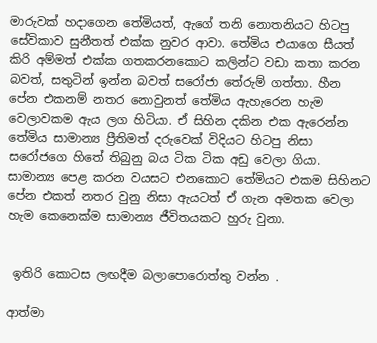මාරුවක් හදාගෙන තේමියත්, ඇගේ තනි නොතනියට හිටපු සේවිකාව සුනීතත් එක්ක නුවර ආවා. තේමිය එයාගෙ සීයත් කිරි අම්මත් එක්ක ‍ගතකරනකොට කලින්ට වඩා කතා කරන බවත්, සතුටින් ඉන්න බවත් සරෝජා තේරුම් ගත්තා. හීන පේන එකනම් නතර නොවුනත් තේමිය ඇහැරෙන හැම වෙලාවකම ඇය ලග හිටියා. ඒ සිහින දකින එක ඇරෙන්න තේමිය ‍සාමාන්‍ය ප්‍රීතිමත් දරුවෙක් විදියට හිටපු නිසා සරෝජගෙ හිතේ තිබුනු බය ටික ටික අඩු වෙලා ගියා. සාමාන්‍ය පෙළ කරන වයසට එනකොට තේමියට එකම සිහිනට පේන එකත් නතර වුනු නිසා ඇයටත් ඒ ගැන අමතක වෙලා හැම කෙනෙක්ම සාමාන්‍ය ජීවිතයකට හුරු වුනා.


 ඉතිරි කොටස ලඟදීම බලාපොරොත්තු වන්න .

ආත්මා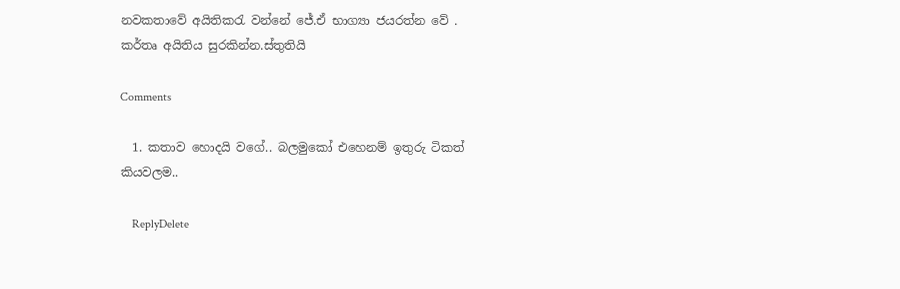නවකතාවේ අයිතිකරැ වන්නේ ජේ.ඒ භාග්‍යා ජයරත්න වේ .
කර්තෘ අයිතිය සුරකින්න.ස්තුතියි

Comments

  1. කතාව හොදයි වගේ.. බලමුකෝ එහෙනම් ඉතුරු ටිකත් කියවලම..

    ReplyDelete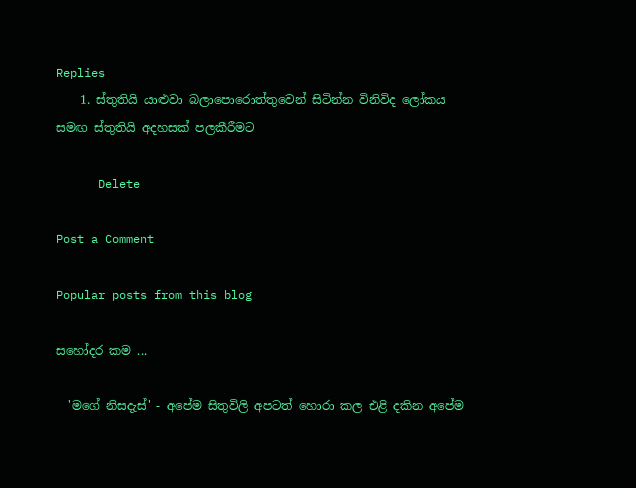Replies
    1. ස්තුතියි යාළුවා බලාපොරොත්තුවෙන් සිටින්න විනිවිද ලෝකය සමඟ ස්තුතියි අදහසක් පලකීරීමට

      Delete

Post a Comment

Popular posts from this blog

සහෝදර කම ...

  'මගේ නිසදැස්' - අපේම සිතුවිලි අපටත් හොරා කල එළි දකින අපේම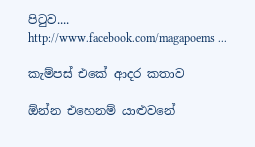පිටුව.... http://www.facebook.com/magapoems ...

කැම්පස් එකේ ආදර කතාව

ඕන්න එහෙනම් යාළුවනේ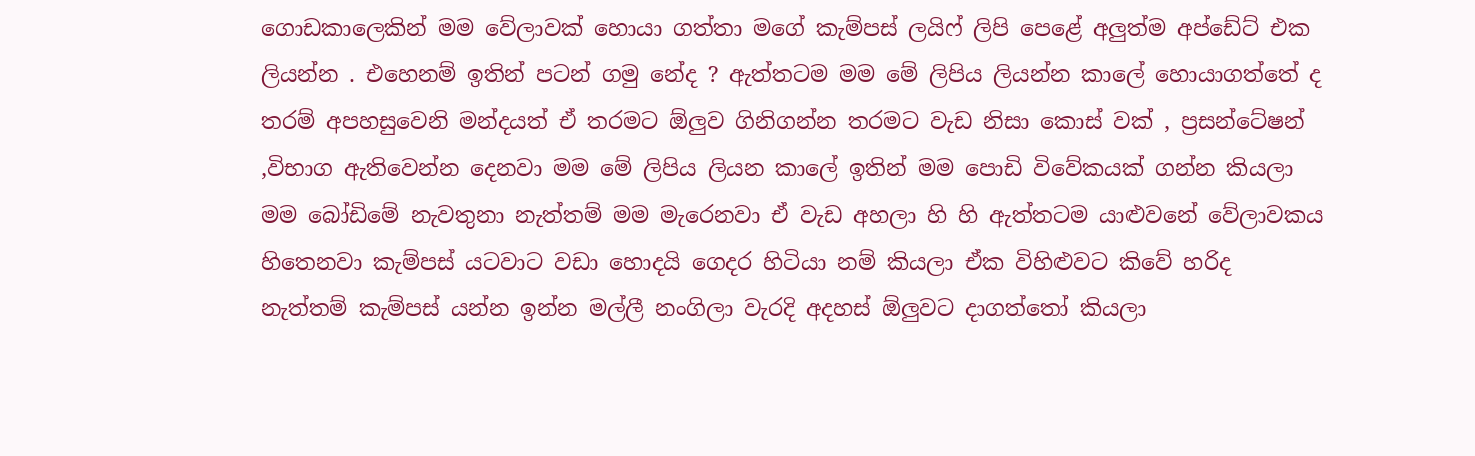ගොඩකාලෙකින් මම වේලාවක් හොයා ගත්තා මගේ කැම්පස් ලයිෆ් ලිපි පෙළේ අලුත්ම අප්ඩේට් එක ලියන්න . එහෙනම් ඉතින් පටන් ගමු නේද ? ඇත්තටම මම මේ ලිපිය ලියන්න කාලේ හොයාගත්තේ ද තරම් අපහසුවෙනි මන්දයත් ඒ තරමට ඕලුව ගිනිගන්න තරමට වැඩ නිසා කොස් වක් , ප්‍රසන්ටේෂන් ,විභාග ඇතිවෙන්න දෙනවා මම මේ ලිපිය ලියන කාලේ ඉතින් මම පොඩි විවේකයක් ගන්න කියලා මම බෝඩිමේ නැවතුනා නැත්තම් මම මැරෙනවා ඒ වැඩ අහලා හි හි ඇත්තටම යාළුවනේ වේලාවකය හිතෙනවා කැම්පස් යටවාට වඩා හොදයි ගෙදර හිටියා නම් කියලා ඒක විහිළුවට කිවේ හරිද නැත්තම් කැම්පස් යන්න ඉන්න මල්ලී නංගිලා වැරදි අදහස් ඕලුවට දාගත්තෝ කියලා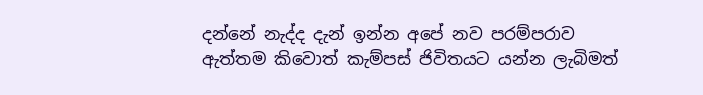දන්නේ නැද්ද දැන් ඉන්න අපේ නව පරම්පරාව ඇත්තම කිවොත් කැම්පස් ජිවිතයට යන්න ලැබිමත්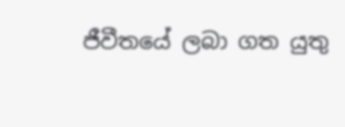ජීවීතයේ ලබා ගත යුතු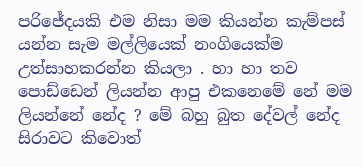පරිජේදයකි එම නිසා මම කියන්න කැම්පස් යන්න සැම මල්ලියෙක් නංගියෙක්ම උත්සාහකරන්න කියලා . හා හා තව පොඩ්ඩෙන් ලියන්න ආපු එකනෙමේ නේ මම ලියන්නේ නේද ? මේ බහු බුත දේවල් නේද සිරාවට කිවොත්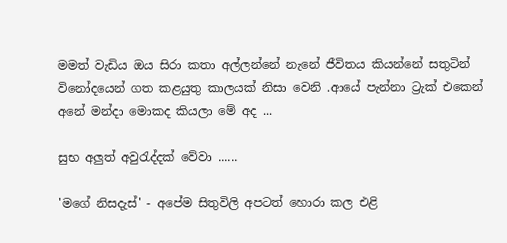මමත් වැඩිය ඔය සිරා කතා අල්ලන්නේ නැනේ ජීවිතය කියන්නේ සතුටින් විනෝදයෙන් ගත කළයුතු කාලයක් නිසා වෙනි .ආයේ පැන්නා ට්‍රැක් එකෙන් අනේ මන්දා මොකද කියලා මේ අද ...

සුභ අලුත් අවුරැද්දක් වේවා ......

'මගේ නිසදැස්' - අපේම සිතුවිලි අපටත් හොරා කල එළි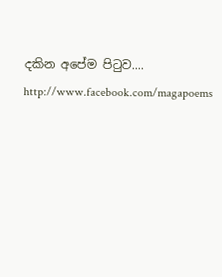දකින අපේම පිටුව.... http://www.facebook.com/magapoems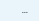...